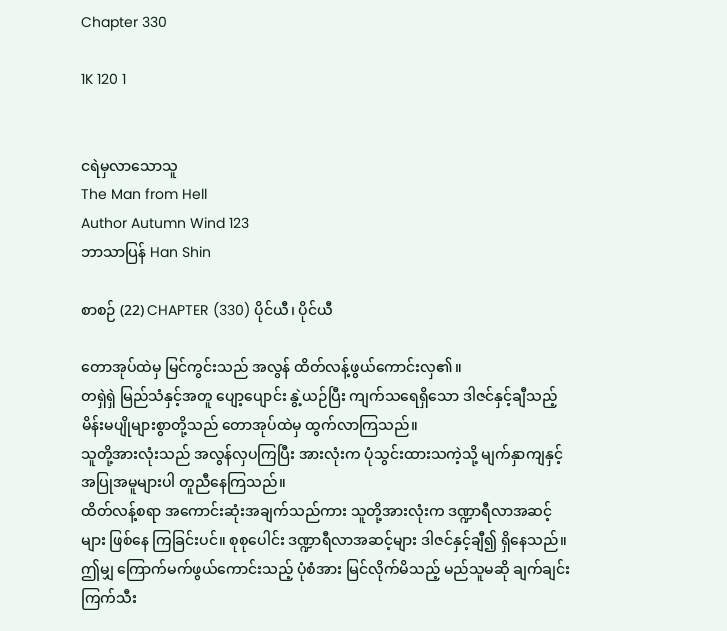Chapter 330

1K 120 1


ငရဲမှလာသောသူ
The Man from Hell
Author Autumn Wind 123
ဘာသာပြန် Han Shin

စာစဉ် (22) CHAPTER (330) ပိုင်ယီ၊ ပိုင်ယီ

တောအုပ်ထဲမှ မြင်ကွင်းသည် အလွန် ထိတ်လန့်ဖွယ်ကောင်းလှ၏။
တရှဲရှဲ မြည်သံနှင့်အတူ ပျော့ပျောင်း နွဲ့ယဉ်ပြီး ကျက်သရေရှိသော ဒါဇင်နှင့်ချီသည့် မိန်းမပျိုများစွာတို့သည် တောအုပ်ထဲမှ ထွက်လာကြသည်။
သူတို့အားလုံးသည် အလွန်လှပကြပြီး အားလုံးက ပုံသွင်းထားသကဲ့သို့ မျက်နှာကျနှင့် အပြုအမူများပါ တူညီနေကြသည်။
ထိတ်လန့်စရာ အကောင်းဆုံးအချက်သည်ကား သူတို့အားလုံးက ဒဏ္ဍာရီလာအဆင့်များ ဖြစ်နေ ကြခြင်းပင်။ စုစုပေါင်း ဒဏ္ဍာရီလာအဆင့်များ ဒါဇင်နှင့်ချီ၍ ရှိနေသည်။
ဤမျှ ကြောက်မက်ဖွယ်ကောင်းသည့် ပုံစံအား မြင်လိုက်မိသည့် မည်သူမဆို ချက်ချင်း ကြက်သီး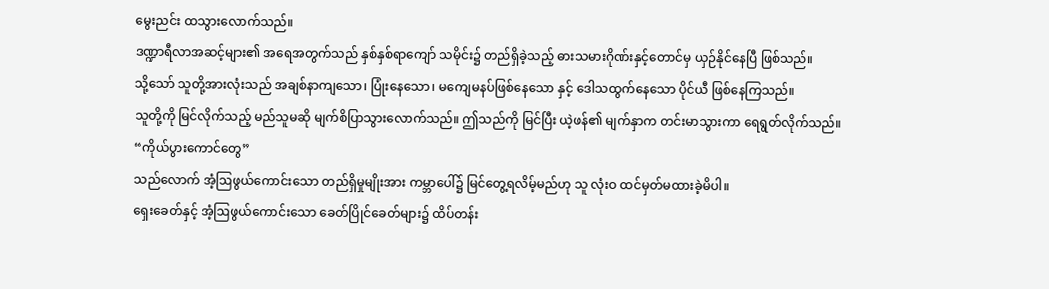မွေးညင်း ထသွားလောက်သည်။
ဒဏ္ဍာရီလာအဆင့်များ၏ အရေအတွက်သည် နှစ်နှစ်ရာကျော် သမိုင်း၌ တည်ရှိခဲ့သည့် ဓားသမားဂိုဏ်းနှင့်တောင်မှ ယှဉ်နိုင်နေပြီ ဖြစ်သည်။
သို့သော် သူတို့အားလုံးသည် အချစ်နာကျသော၊ ပြုံးနေသော၊ မကျေမနပ်ဖြစ်နေသော နှင့် ဒေါသထွက်နေသော ပိုင်ယီ ဖြစ်နေကြသည်။
သူတို့ကို မြင်လိုက်သည့် မည်သူမဆို မျက်စိပြာသွားလောက်သည်။ ဤသည်ကို မြင်ပြီး ယဲ့ဖန်၏ မျက်နှာက တင်းမာသွားကာ ရေရွတ်လိုက်သည်။
“ကိုယ်ပွားကောင်တွေ”
သည်လောက် အံ့ဩဖွယ်ကောင်းသော တည်ရှိမှုမျိုးအား ကမ္ဘာပေါ်၌ မြင်တွေ့ရလိမ့်မည်ဟု သူ လုံးဝ ထင်မှတ်မထားခဲ့မိပါ။
ရှေးခေတ်နှင့် အံ့ဩဖွယ်ကောင်းသော ခေတ်ပြိုင်ခေတ်များ၌ ထိပ်တန်း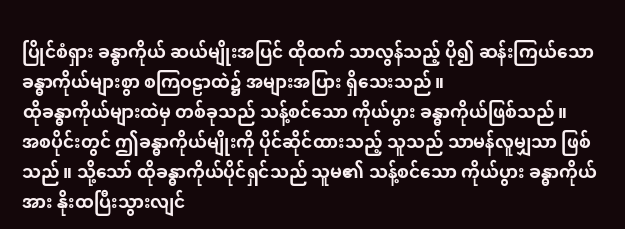ပြိုင်စံရှား ခန္ဓာကိုယ် ဆယ်မျိုးအပြင် ထိုထက် သာလွန်သည့် ပို၍ ဆန်းကြယ်သော ခန္ဓာကိုယ်များစွာ စကြဝဠာထဲ၌ အများအပြား ရှိသေးသည်။
ထိုခန္ဓာကိုယ်များထဲမှ တစ်ခုသည် သန့်စင်သော ကိုယ်ပွား ခန္ဓာကိုယ်ဖြစ်သည်။
အစပိုင်းတွင် ဤခန္ဓာကိုယ်မျိုးကို ပိုင်ဆိုင်ထားသည့် သူသည် သာမန်လူမျှသာ ဖြစ်သည်။ သို့သော် ထိုခန္ဓာကိုယ်ပိုင်ရှင်သည် သူမ၏ သန့်စင်သော ကိုယ်ပွား ခန္ဓာကိုယ်အား နိုးထပြီးသွားလျင်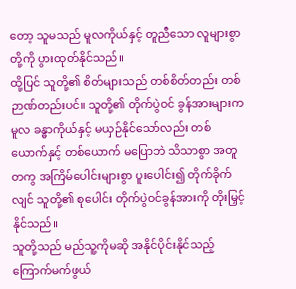တော့ သူမသည် မူလကိုယ်နှင့် တူညီသော လူများစွာတို့ကို ပွားထုတ်နိုင်သည်။
ထို့ပြင် သူတို့၏ စိတ်များသည် တစ်စိတ်တည်း တစ်ဉာဏ်တည်းပင်။ သူတို့၏ တိုက်ပွဲဝင် ခွန်အားများက မူလ ခန္ဓာကိုယ်နှင့် မယှဉ်နိုင်သော်လည်း တစ်ယောက်နှင့် တစ်ယောက် မပြောဘဲ သိသာစွာ အတူတကွ အကြိမ်ပေါင်းများစွာ ပူးပေါင်း၍ တိုက်ခိုက်လျင် သူတို့၏ စုပေါင်း တိုက်ပွဲဝင်ခွန်အားကို တိုးမြှင့်နိုင်သည်။
သူတို့သည် မည်သူ့ကိုမဆို အနိုင်ပိုင်းနိုင်သည့် ကြောက်မက်ဖွယ်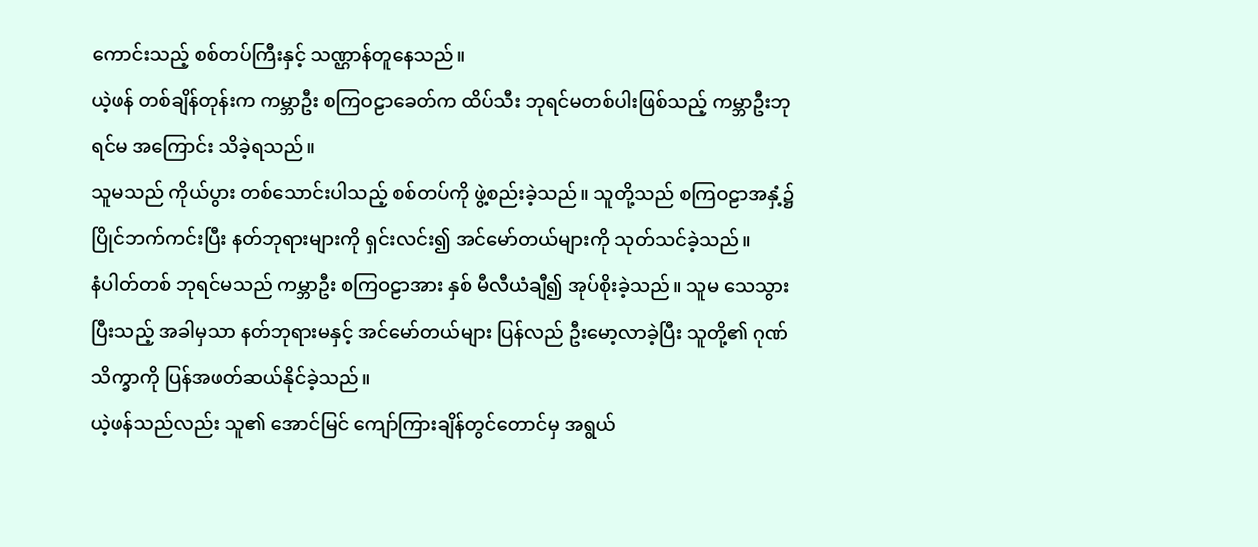ကောင်းသည့် စစ်တပ်ကြီးနှင့် သဏ္ဌာန်တူနေသည်။
ယဲ့ဖန် တစ်ချိန်တုန်းက ကမ္ဘာဦး စကြဝဠာခေတ်က ထိပ်သီး ဘုရင်မတစ်ပါးဖြစ်သည့် ကမ္ဘာဦးဘုရင်မ အကြောင်း သိခဲ့ရသည်။
သူမသည် ကိုယ်ပွား တစ်သောင်းပါသည့် စစ်တပ်ကို ဖွဲ့စည်းခဲ့သည်။ သူတို့သည် စကြဝဠာအနှံ့၌ ပြိုင်ဘက်ကင်းပြီး နတ်ဘုရားများကို ရှင်းလင်း၍ အင်မော်တယ်များကို သုတ်သင်ခဲ့သည်။
နံပါတ်တစ် ဘုရင်မသည် ကမ္ဘာဦး စကြဝဠာအား နှစ် မီလီယံချီ၍ အုပ်စိုးခဲ့သည်။ သူမ သေသွားပြီးသည့် အခါမှသာ နတ်ဘုရားမနှင့် အင်မော်တယ်များ ပြန်လည် ဦးမော့လာခဲ့ပြီး သူတို့၏ ဂုဏ်သိက္ခာကို ပြန်အဖတ်ဆယ်နိုင်ခဲ့သည်။
ယဲ့ဖန်သည်လည်း သူ၏ အောင်မြင် ကျော်ကြားချိန်တွင်တောင်မှ အရွယ်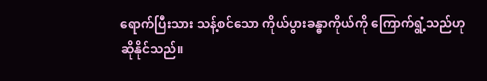ရောက်ပြီးသား သန့်စင်သော ကိုယ်ပွားခန္ဓာကိုယ်ကို ကြောက်ရွံ့သည်ဟု ဆိုနိုင်သည်။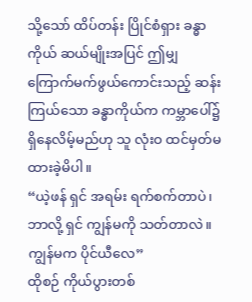သို့သော် ထိပ်တန်း ပြိုင်စံရှား ခန္ဓာကိုယ် ဆယ်မျိုးအပြင် ဤမျှ ကြောက်မက်ဖွယ်ကောင်းသည့် ဆန်းကြယ်သော ခန္ဓာကိုယ်က ကမ္ဘာပေါ်၌ ရှိနေလိမ့်မည်ဟု သူ လုံးဝ ထင်မှတ်မထားခဲ့မိပါ။
“ယဲ့ဖန် ရှင် အရမ်း ရက်စက်တာပဲ၊ ဘာလို့ ရှင် ကျွန်မကို သတ်တာလဲ။ ကျွန်မက ပိုင်ယီလေ”
ထိုစဉ် ကိုယ်ပွားတစ်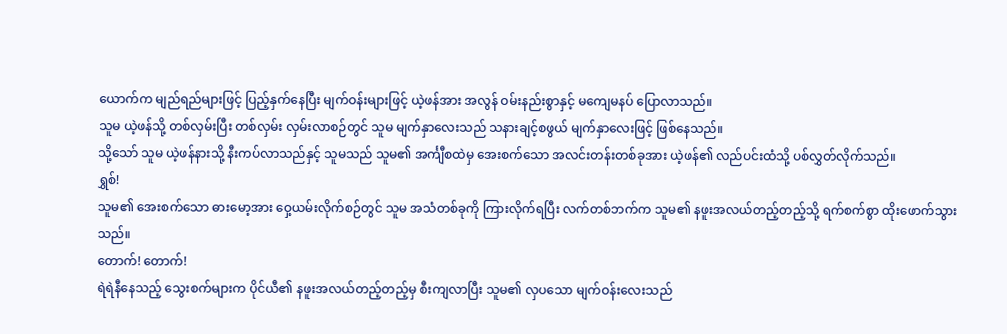ယောက်က မျည်ရည်များဖြင့် ပြည့်နှက်နေပြီး မျက်ဝန်းများဖြင့် ယဲ့ဖန်အား အလွန် ဝမ်းနည်းစွာနှင့် မကျေမနပ် ပြောလာသည်။
သူမ ယဲ့ဖန်သို့ တစ်လှမ်းပြီး တစ်လှမ်း လှမ်းလာစဉ်တွင် သူမ မျက်နှာလေးသည် သနားချင့်စဖွယ် မျက်နှာလေးဖြင့် ဖြစ်နေသည်။
သို့သော် သူမ ယဲ့ဖန်နားသို့ နီးကပ်လာသည်နှင့် သူမသည် သူမ၏ အင်္ကျီစထဲမှ အေးစက်သော အလင်းတန်းတစ်ခုအား ယဲ့ဖန်၏ လည်ပင်းထံသို့ ပစ်လွှတ်လိုက်သည်။
ရွှစ်!
သူမ၏ အေးစက်သော ဓားမော့အား ဝှေ့ယမ်းလိုက်စဉ်တွင် သူမ အသံတစ်ခုကို ကြားလိုက်ရပြီး လက်တစ်ဘက်က သူမ၏ နဖူးအလယ်တည့်တည့်သို့ ရက်စက်စွာ ထိုးဖောက်သွားသည်။
တောက်! တောက်!
ရဲရဲနီနေသည့် သွေးစက်များက ပိုင်ယီ၏ နဖူးအလယ်တည့်တည့်မှ စီးကျလာပြီး သူမ၏ လှပသော မျက်ဝန်းလေးသည်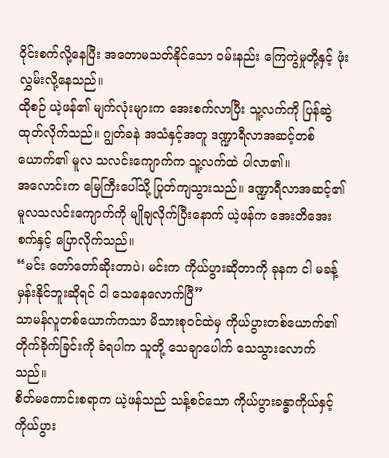ဝိုင်းစက်လို့နေပြီး အတောမသတ်နိုင်သော ဝမ်းနည်း ကြေကွဲမှုတို့နှင့် ဖုံးလွှမ်းလို့နေသည်။
ထိုစဉ် ယဲ့ဖန်၏ မျက်လုံးများက အေးစက်လာပြီး သူ့လက်ကို ပြန်ဆွဲထုတ်လိုက်သည်။ ဂျွတ်ခနဲ အသံနှင့်အတူ ဒဏ္ဍာရီလာအဆင့်တစ်ယောက်၏ မူလ သလင်းကျောက်က သူ့လက်ထဲ ပါလာ၏။
အလောင်းက မြေကြီးပေါ်သို့ ပြုတ်ကျသွားသည်။ ဒဏ္ဍာရီလာအဆင့်၏ မူလသလင်းကျောက်ကို မျိုချလိုက်ပြီးနောက် ယဲ့ဖန်က အေးတိအေးစက်နှင့် ပြောလိုက်သည်။
“မင်း တော်‌တော်ဆိုးတာပဲ၊ မင်းက ကိုယ်ပွားဆိုတာကို ခုနက ငါ မခန့်မှန်းနိုင်ဘူးဆိုရင် ငါ သေနေလောက်ပြီ”
သာမန်လူတစ်ယောက်ကသာ မိသားစုဝင်ထဲမှ ကိုယ်ပွားတစ်ယောက်၏ တိုက်ခိုက်ခြင်းကို ခံရပါက သူတို့ သေချာပေါက် သေသွားလောက်သည်။
စိတ်မကောင်းစရာက ယဲ့ဖန်သည် သန့်စင်သော ကိုယ်ပွားခန္ဓာကိုယ်နှင့် ကိုယ်ပွား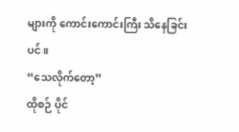များကို ကောင်းကောင်းကြီး သိနေခြင်းပင်။
“သေလိုက်တော့”
ထိုစဉ် ပိုင်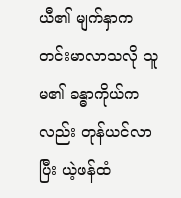ယီ၏ မျက်နှာက တင်းမာလာသလို သူမ၏ ခန္ဓာကိုယ်ကလည်း တုန်ယင်လာပြီး ယဲ့ဖန်ထံ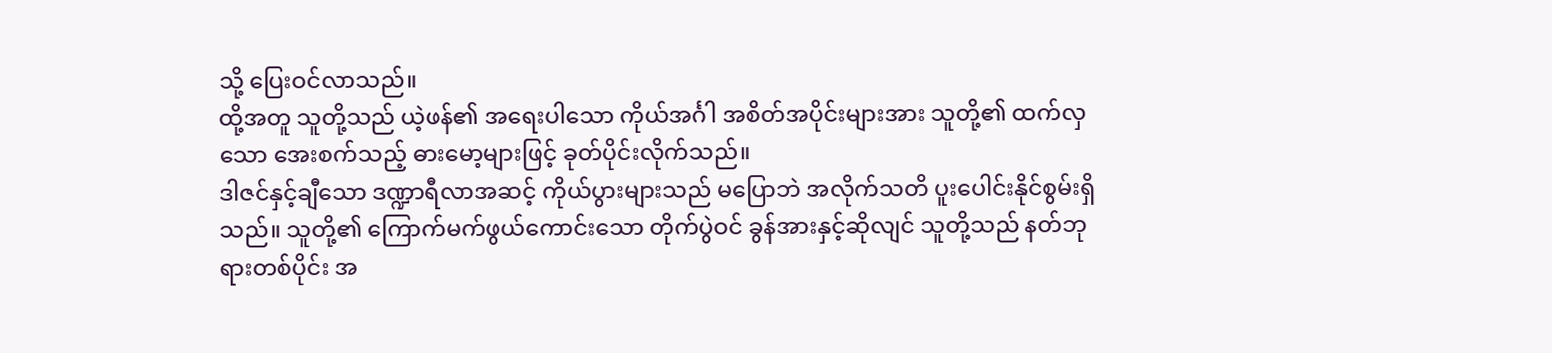သို့ ပြေးဝင်လာသည်။
ထို့အတူ သူတို့သည် ယဲ့ဖန်၏ အရေးပါသော ကိုယ်အင်္ဂါ အစိတ်အပိုင်းများအား သူတို့၏ ထက်လှသော အေးစက်သည့် ဓားမော့များဖြင့် ခုတ်ပိုင်းလိုက်သည်။
ဒါဇင်နှင့်ချီသော ဒဏ္ဍာရီလာအဆင့် ကိုယ်ပွားများသည် မပြောဘဲ အလိုက်သတိ ပူးပေါင်းနိုင်စွမ်းရှိသည်။ သူတို့၏ ကြောက်မက်ဖွယ်ကောင်းသော တိုက်ပွဲဝင် ခွန်အားနှင့်ဆိုလျင် သူတို့သည် နတ်ဘုရားတစ်ပိုင်း အ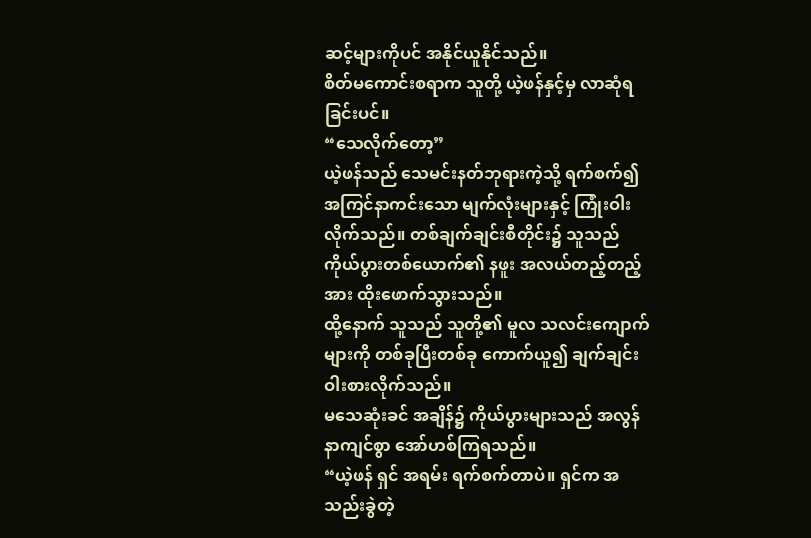ဆင့်များကိုပင် အနိုင်ယူနိုင်သည်။
စိတ်မကောင်းစရာက သူတို့ ယဲ့ဖန်နှင့်မှ လာဆုံရခြင်းပင်။
“သေလိုက်တော့”
ယဲ့ဖန်သည် သေမင်းနတ်ဘုရားကဲ့သို့ ရက်စက်၍ အကြင်နာကင်းသော မျက်လုံးများနှင့် ကြုံးဝါးလိုက်သည်။ တစ်ချက်ချင်းစီတိုင်း၌ သူသည် ကိုယ်ပွားတစ်ယောက်၏ နဖူး အလယ်တည့်တည့်အား ထိုးဖောက်သွားသည်။
ထို့နောက် သူသည် သူတို့၏ မူလ သလင်းကျောက်များကို တစ်ခုပြီးတစ်ခု ကောက်ယူ၍ ချက်ချင်း ဝါးစားလိုက်သည်။
မသေဆုံးခင် အချိန်၌ ကိုယ်ပွားများသည် အလွန် နာကျင်စွာ အော်ဟစ်ကြရသည်။
“ယဲ့ဖန် ရှင် အရမ်း ရက်စက်တာပဲ။ ရှင်က အသည်းခွဲတဲ့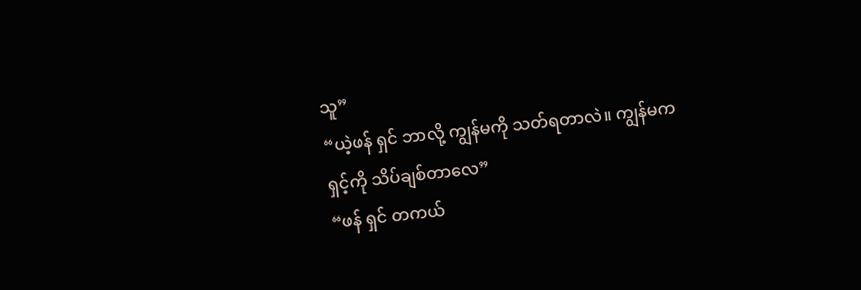သူ”
“ယဲ့ဖန် ရှင် ဘာလို့ ကျွန်မကို သတ်ရတာလဲ။ ကျွန်မက ရှင့်ကို သိပ်ချစ်တာလေ”
“ဖန် ရှင် တကယ်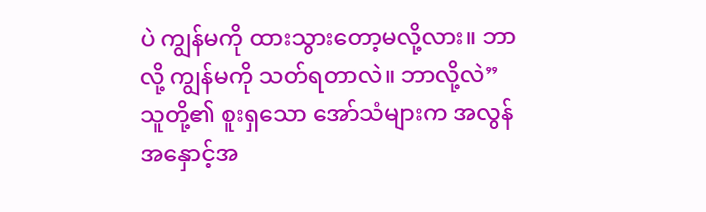ပဲ ကျွန်မကို ထားသွားတော့မလို့လား။ ဘာလို့ ကျွန်မကို သတ်ရတာလဲ။ ဘာလို့လဲ”
သူတို့၏ စူးရှသော အော်သံများက အလွန် အနှောင့်အ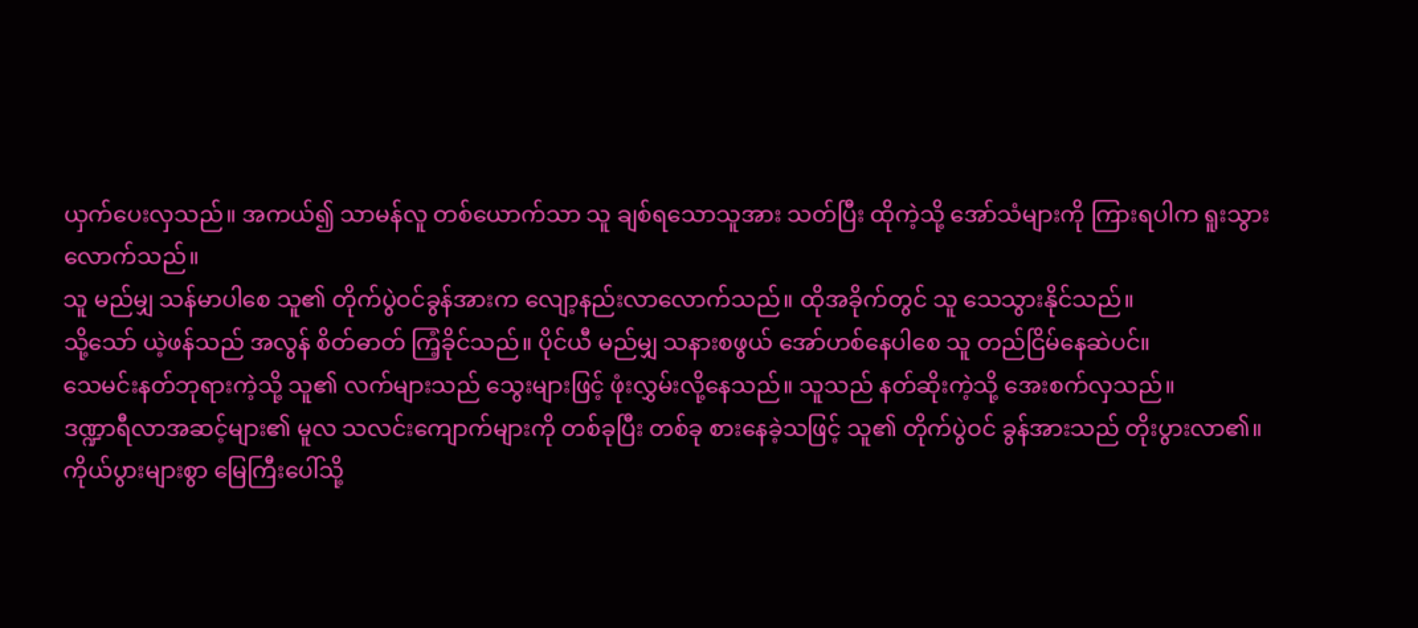ယှက်ပေးလှသည်။ အကယ်၍ သာမန်လူ တစ်ယောက်သာ သူ ချစ်ရသောသူအား သတ်ပြီး ထိုကဲ့သို့ အော်သံများကို ကြားရပါက ရူးသွားလောက်သည်။
သူ မည်မျှ သန်မာပါစေ သူ၏ တိုက်ပွဲဝင်ခွန်အားက လျော့နည်းလာလောက်သည်။ ထိုအခိုက်တွင် သူ သေသွားနိုင်သည်။
သို့သော် ယဲ့ဖန်သည် အလွန် စိတ်ဓာတ် ကြံ့ခိုင်သည်။ ပိုင်ယီ မည်မျှ သနားစဖွယ် အော်ဟစ်နေပါစေ သူ တည်ငြိမ်နေဆဲပင်။
သေမင်းနတ်ဘုရားကဲ့သို့ သူ၏ လက်များသည် သွေးများဖြင့် ဖုံးလွှမ်းလို့နေသည်။ သူသည် နတ်ဆိုးကဲ့သို့ အေးစက်လှသည်။
ဒဏ္ဍာရီလာအဆင့်များ၏ မူလ သလင်းကျောက်များကို တစ်ခုပြီး တစ်ခု စားနေခဲ့သဖြင့် သူ၏ တိုက်ပွဲဝင် ခွန်အားသည် တိုးပွားလာ၏။
ကိုယ်ပွားများစွာ မြေကြီးပေါ်သို့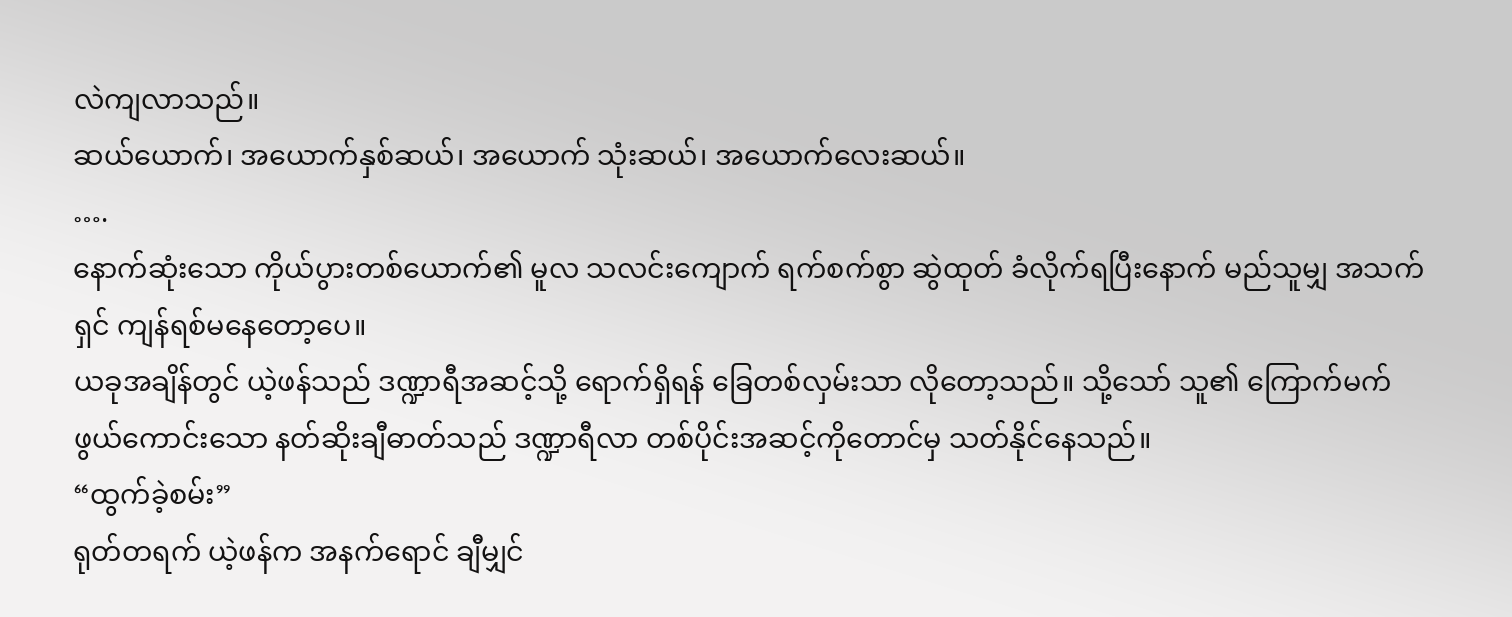လဲကျလာသည်။
ဆယ်ယောက်၊ အယောက်နှစ်ဆယ်၊ အယောက် သုံးဆယ်၊ အယောက်လေးဆယ်။
….
နောက်ဆုံးသော ကိုယ်ပွားတစ်ယောက်၏ မူလ သလင်းကျောက် ရက်စက်စွာ ဆွဲထုတ် ခံလိုက်ရပြီးနောက် မည်သူမျှ အသက်ရှင် ကျန်ရစ်မနေတော့ပေ။
ယခုအချိန်တွင် ယဲ့ဖန်သည် ဒဏ္ဍာရီအဆင့်သို့ ရောက်ရှိရန် ခြေတစ်လှမ်းသာ လိုတော့သည်။ သို့သော် သူ၏ ကြောက်မက်ဖွယ်ကောင်းသော နတ်ဆိုးချီဓာတ်သည် ဒဏ္ဍာရီလာ တစ်ပိုင်းအဆင့်ကိုတောင်မှ သတ်နိုင်နေသည်။
“ထွက်ခဲ့စမ်း”
ရုတ်တရက် ယဲ့ဖန်က အနက်ရောင် ချီမျှင်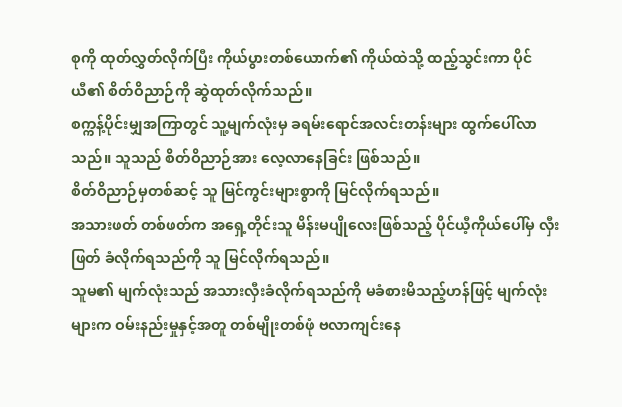စုကို ထုတ်လွှတ်လိုက်ပြီး ကိုယ်ပွားတစ်ယောက်၏ ကိုယ်ထဲသို့ ထည့်သွင်းကာ ပိုင်ယီ၏ စိတ်ဝိညာဉ်ကို ဆွဲထုတ်လိုက်သည်။
စက္ကန့်ပိုင်းမျှအကြာတွင် သူ့မျက်လုံးမှ ခရမ်းရောင်အလင်းတန်းများ ထွက်ပေါ်လာသည်။ သူသည် စိတ်ဝိညာဉ်အား လေ့လာနေခြင်း ဖြစ်သည်။
စိတ်ဝိညာဉ်မှတစ်ဆင့် သူ မြင်ကွင်းများစွာကို မြင်လိုက်ရသည်။
အသားဖတ် တစ်ဖတ်က အရှေ့တိုင်းသူ မိန်းမပျိုလေးဖြစ်သည့် ပိုင်ယီ့ကိုယ်ပေါ်မှ လှီးဖြတ် ခံလိုက်ရသည်ကို သူ မြင်လိုက်ရသည်။
သူမ၏ မျက်လုံးသည် အသားလှီးခံလိုက်ရသည်ကို မခံစားမိသည့်ဟန်ဖြင့် မျက်လုံးများက ဝမ်းနည်းမှုနှင့်အတူ တစ်မျိုးတစ်ဖုံ ဗလာကျင်းနေ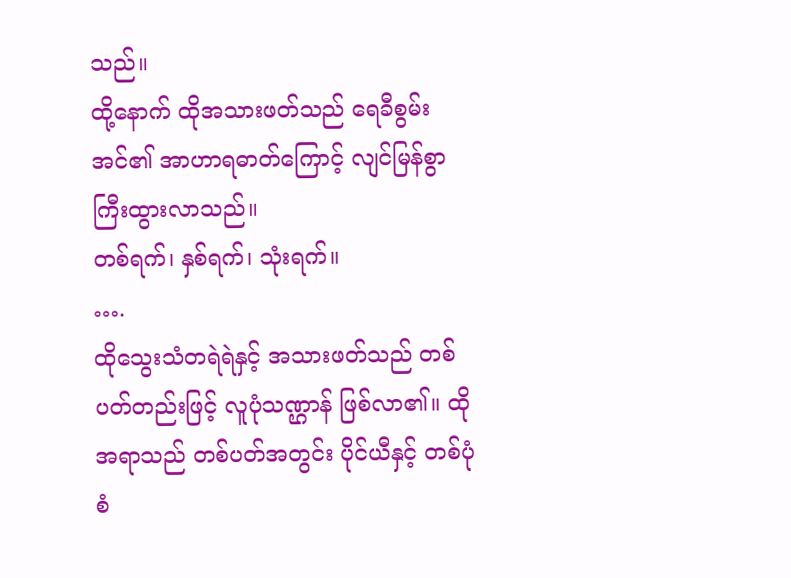သည်။
ထို့နောက် ထိုအသားဖတ်သည် ရေခီစွမ်းအင်၏ အာဟာရဓာတ်ကြောင့် လျင်မြန်စွာ ကြီးထွားလာသည်။
တစ်ရက်၊ နှစ်ရက်၊ သုံးရက်။
….
ထိုသွေးသံတရဲရဲနှင့် အသားဖတ်သည် တစ်ပတ်တည်းဖြင့် လူပုံသဏ္ဌာန် ဖြစ်လာ၏။ ထိုအရာသည် တစ်ပတ်အတွင်း ပိုင်ယီနှင့် တစ်ပုံစံ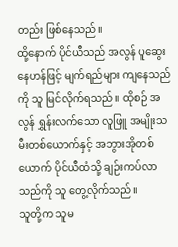တည်း ဖြစ်နေသည်။
ထို့နောက် ပိုင်ယီသည် အလွန် ပူဆွေးနေဟန်ဖြင့် မျက်ရည်များ ကျနေသည်ကို သူ မြင်လိုက်ရသည်။ ထိုစဉ် အလွန် ရွှန်းလက်သော လူဖြူ အမျိုးသမီးတစ်ယောက်နှင့် အဘွားအိုတစ်ယောက် ပိုင်ယီထံသို့ ချဉ်းကပ်လာသည်ကို သူ တွေ့လိုက်သည်။
သူတို့က သူမ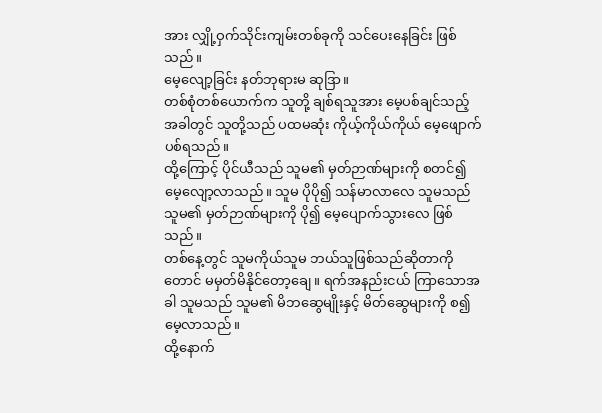အား လျှို့ဝှက်သိုင်းကျမ်းတစ်ခုကို သင်ပေးနေခြင်း ဖြစ်သည်။
မေ့လျော့ခြင်း နတ်ဘုရားမ ဆုဒြာ။
တစ်စုံတစ်ယောက်က သူတို့ ချစ်ရသူအား မေ့ပစ်ချင်သည့် အခါတွင် သူတို့သည် ပထမဆုံး ကိုယ့်ကိုယ်ကိုယ် မေ့ဖျောက်ပစ်ရသည်။
ထို့ကြောင့် ပိုင်ယီသည် သူမ၏ မှတ်ဉာဏ်များကို စတင်၍ မေ့လျော့လာသည်။ သူမ ပိုပို၍ သန်မာလာလေ သူမသည် သူမ၏ မှတ်ဉာဏ်များကို ပို၍ မေ့ပျောက်သွားလေ ဖြစ်သည်။
တစ်နေ့တွင် သူမကိုယ်သူမ ဘယ်သူဖြစ်သည်ဆိုတာကိုတောင် မမှတ်မိနိုင်တော့ချေ။ ရက်အနည်းငယ် ကြာသောအခါ သူမသည် သူမ၏ မိဘဆွေမျိုးနှင့် မိတ်ဆွေများကို စ၍ မေ့လာသည်။
ထို့နောက်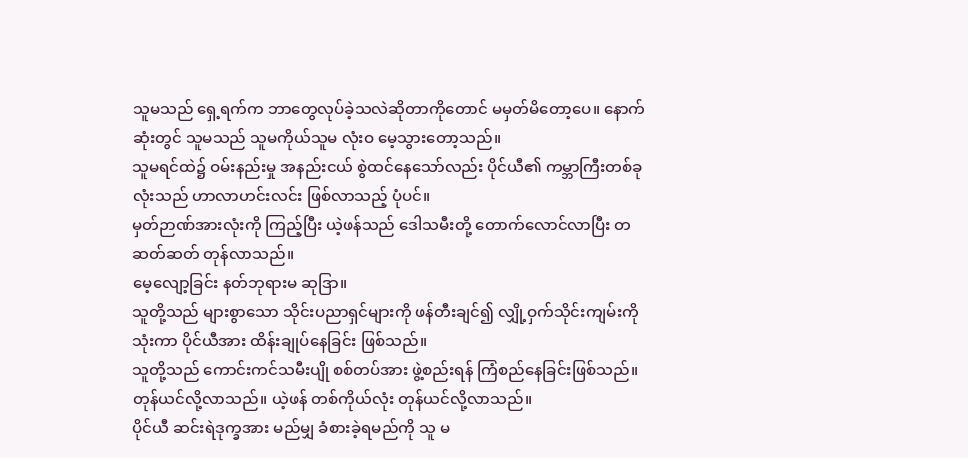သူမသည် ရှေ့ရက်က ဘာတွေလုပ်ခဲ့သလဲဆိုတာကိုတောင် မမှတ်မိတော့ပေ။ နောက်ဆုံးတွင် သူမသည် သူမကိုယ်သူမ လုံးဝ မေ့သွားတော့သည်။
သူမရင်ထဲ၌ ဝမ်းနည်းမှု အနည်းငယ် စွဲထင်နေသော်လည်း ပိုင်ယီ၏ ကမ္ဘာကြီးတစ်ခုလုံးသည် ဟာလာဟင်းလင်း ဖြစ်လာသည့် ပုံပင်။
မှတ်ဉာဏ်အားလုံးကို ကြည့်ပြီး ယဲ့ဖန်သည် ဒေါသမီးတို့ တောက်လောင်လာပြီး တဆတ်ဆတ် တုန်လာသည်။
မေ့လျော့ခြင်း နတ်ဘုရားမ ဆုဒြာ။
သူတို့သည် များစွာသော သိုင်းပညာရှင်များကို ဖန်တီးချင်၍ လျှို့ဝှက်သိုင်းကျမ်းကို သုံးကာ ပိုင်ယီအား ထိန်းချုပ်နေခြင်း ဖြစ်သည်။
သူတို့သည် ကောင်းကင်သမီးပျို စစ်တပ်အား ဖွဲ့စည်းရန် ကြံစည်နေခြင်းဖြစ်သည်။
တုန်ယင်လို့လာသည်။ ယဲ့ဖန် တစ်ကိုယ်လုံး တုန်ယင်လို့လာသည်။
ပိုင်ယီ ဆင်းရဲဒုက္ခအား မည်မျှ ခံစားခဲ့ရမည်ကို သူ မ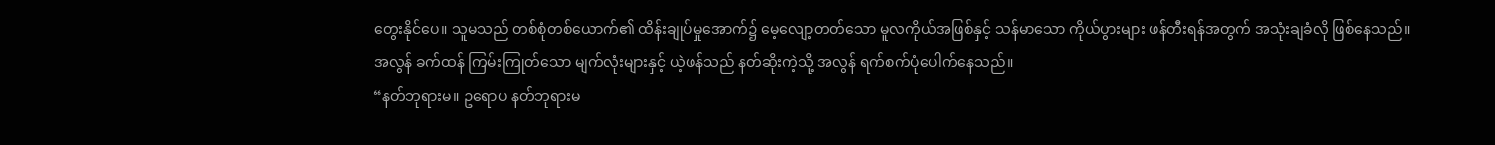တွေးနိုင်ပေ။ သူမသည် တစ်စုံတစ်ယောက်၏ ထိန်းချုပ်မှုအောက်၌ မေ့လျော့တတ်သော မူလကိုယ်အဖြစ်နှင့် သန်မာသော ကိုယ်ပွားများ ဖန်တီးရန်အတွက် အသုံးချခံလို ဖြစ်နေသည်။
အလွန် ခက်ထန် ကြမ်းကြုတ်သော မျက်လုံးများနှင့် ယဲ့ဖန်သည် နတ်ဆိုးကဲ့သို့ အလွန် ရက်စက်ပုံပေါက်နေသည်။
“နတ်ဘုရားမ။ ဥရောပ နတ်ဘုရားမ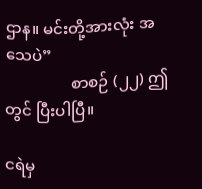ဌာန။ မင်းတို့အားလုံး အသေပဲ”
                 စာစဉ် (၂၂) ဤတွင် ပြီးပါပြီ။

ငရဲမှ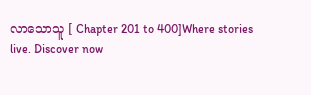လာသောသူ [ Chapter 201 to 400]Where stories live. Discover now